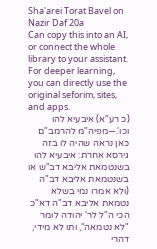Sha'arei Torat Bavel on Nazir Daf 20a
Can copy this into an AI, or connect the whole library to your assistant. For deeper learning, you can directly use the original seforim, sites, and apps.
(כ רע"א) איבעיא להו וכו'.—מפיה"מ להרמב"ם כאן נראה שהיה לו בזה גירסא אחרת: איבעיא להו בשנטמאת אליבא דב"ש או בשנטמאת אליבא דב"ה (ולא אמרו נמי בשלא נטמאת אליבא דב"ה דא"כ הכי ה"ל לר' יהודה לומר "לא נטמאה", ותו לא מידי, דהרי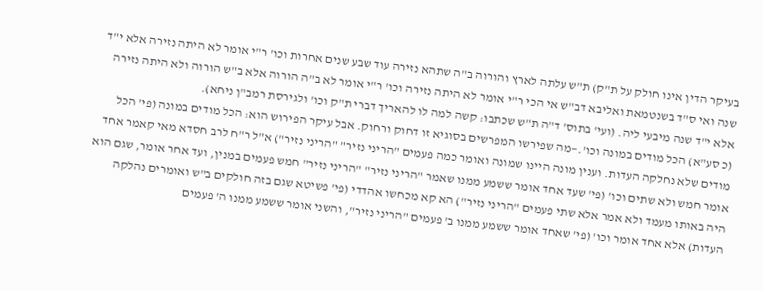בעיקר הדין אינו חולק על ת"ק) ת"ש עלתה לארץ והורוה ב"ה שתהא נזירה עוד שבע שנים אחרות וכו' ר"י אומר לא היתה נזירה אלא י"ד שנה ואי ס"ד בשנטמאת ואליבא דב"ש אי הכי ר"י אומר לא היתה נזירה וכו' ר"י אומר לא ב"ה הורוה אלא ב"ש הורוה ולא היתה נזירה אלא י"ד שנה מיבעי ליה. (ועי' בתוס' ד"ה ת"ש שכתבו: קשה למה לו להאריך דברי ת"ק וכו' ולגירסת רמב"ן ניחא).
(כ סע"א) הכל מודים במונה וכו'.—מה שפירשו המפרשים בסוגיא זו דחוק ורחוק. אבל עיקר הפירוש הוא: הכל מודים במונה (פי' הכל מודים שלא נחלקה העדות. וענין מונה היינו שמונה ואומר כמה פעמים "הריני נזיר" "הריני נזיר") א"ל ר"ח לרב חסדא מאי קאמר אחד אומר חמש ולא שתים וכו' (פי' שעד אחד אומר ששמע ממנו שאמר "הריני נזיר" "הריני נזיר" חמש פעמים במנין, ועד אחר אומר, שגם הוא היה באותו מעמד ולא אמר אלא שתי פעמים "הריני נזיר") הא קא מכחשו אהדדי (פי' פשיטא שגם בזה חולקים ב"ש ואומרים נהלקה העדות) אלא אחד אומר וכו' (פי' שאחד אומר ששמע ממנו ב' פעמים "הריני נזיר", והשני אומר ששמע ממנו ה' פעמים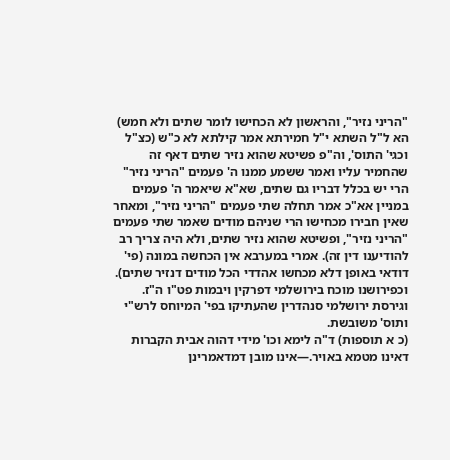"הריני נזיר", והראשון לא הכחישו לומר שתים ולא חמש) הא ל"ל השתא י"ל חמירתא אמר קילתא לא כ"ש (כצ"ל וכגי' התוס', וה"פ פשיטא שהוא נזיר שתים דאף זה שהחמיר עליו ואמר ששמע ממנו ה' פעמים "הריני נזיר" הרי יש בכלל דבריו גם שתים, שא"א שיאמר ה' פעמים במניין אא"כ אמר תחלה שתי פעמים "הריני נזיר", ומאחר שאין חבירו מכחישו הרי שניהם מודים שאמר שתי פעמים "הריני נזיר", ופשיטא שהוא נזיר שתים, ולא היה צריך רב להודיענו דין זה). אמרי במערבא אין הכחשה במונה (פי' דודאי באופן דלא מכחשו אהדדי הכל מודים דנזיר שתים). וכפירושנו מוכח בירושלמי דפרקין ויבמות פט"ו ה"ז. וגירסת ירושלמי סנהדרין שהעתיקו בפי' המיוחס לרש"י ותוס' משובשת.
(כ א תוספות) ד"ה לימא וכו' מידי דהוה אבית הקברות דאינו מטמא באויר.—אינו מובן דמדאמרינן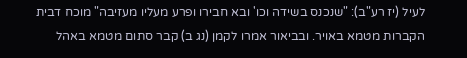לעיל (יז רע"ב): "שנכנס בשידה וכו' ובא חבירו ופרע מעליו מעזיבה" מוכח דבית הקברות מטמא באויר. ובביאור אמרו לקמן (נג ב) קבר סתום מטמא באהל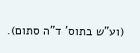(וע"ש בתוס' ד"ה סתום).